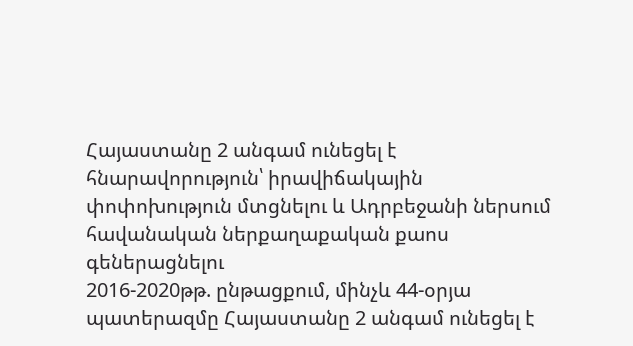Հայաստանը 2 անգամ ունեցել է հնարավորություն՝ իրավիճակային փոփոխություն մտցնելու և Ադրբեջանի ներսում հավանական ներքաղաքական քաոս գեներացնելու
2016-2020թթ. ընթացքում, մինչև 44-օրյա պատերազմը Հայաստանը 2 անգամ ունեցել է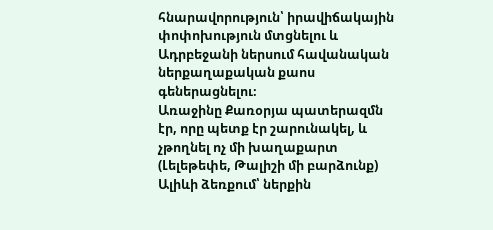հնարավորություն՝ իրավիճակային փոփոխություն մտցնելու և Ադրբեջանի ներսում հավանական ներքաղաքական քաոս գեներացնելու։
Առաջինը Քառօրյա պատերազմն էր, որը պետք էր շարունակել, և չթողնել ոչ մի խաղաքարտ (Լելեթեփե, Թալիշի մի բարձունք) Ալիևի ձեռքում՝ ներքին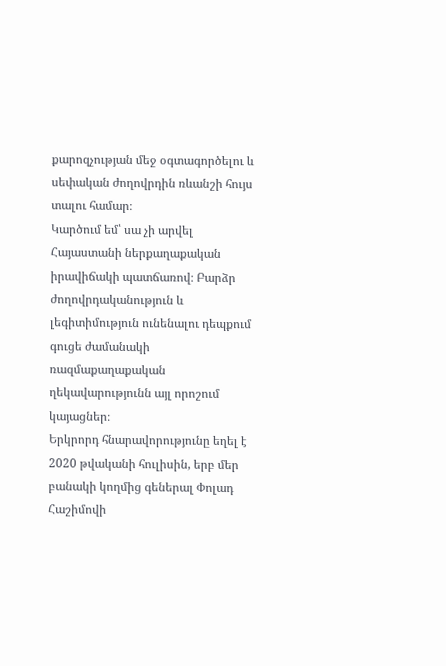քարոզչության մեջ օգտագործելու և սեփական ժողովրդին ռևանշի հույս տալու համար։
Կարծում եմ՝ սա չի արվել Հայաստանի ներքաղաքական իրավիճակի պատճառով։ Բարձր ժողովրդականություն և լեգիտիմություն ունենալու դեպքում գուցե ժամանակի ռազմաքաղաքական ղեկավարությունն այլ որոշում կայացներ։
Երկրորդ հնարավորությունը եղել է 2020 թվականի հուլիսին, երբ մեր բանակի կողմից գեներալ Փոլադ Հաշիմովի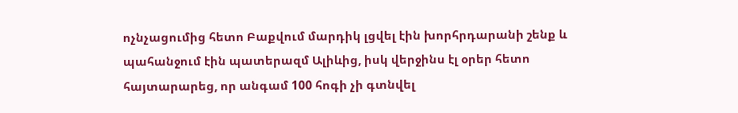ոչնչացումից հետո Բաքվում մարդիկ լցվել էին խորհրդարանի շենք և պահանջում էին պատերազմ Ալիևից, իսկ վերջինս էլ օրեր հետո հայտարարեց, որ անգամ 100 հոգի չի գտնվել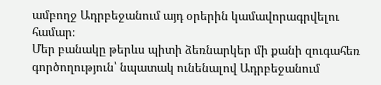ամբողջ Ադրբեջանում այդ օրերին կամավորագրվելու համար։
Մեր բանակը թերևս պիտի ձեռնարկեր մի քանի զուգահեռ գործողություն՝ նպատակ ունենալով Ադրբեջանում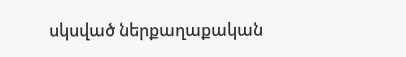սկսված ներքաղաքական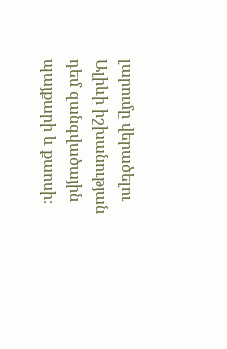լարումը վերածելու Ալիևի իշխանության դեմ զանգվածային պայքարի և քաոսի։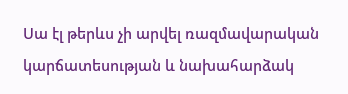Սա էլ թերևս չի արվել ռազմավարական կարճատեսության և նախահարձակ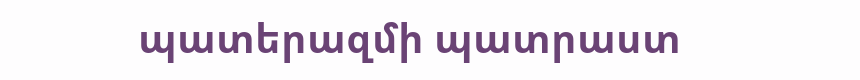պատերազմի պատրաստ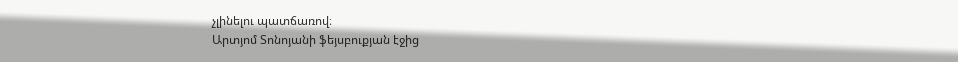չլինելու պատճառով։
Արտյոմ Տոնոյանի ֆեյսբուքյան էջից